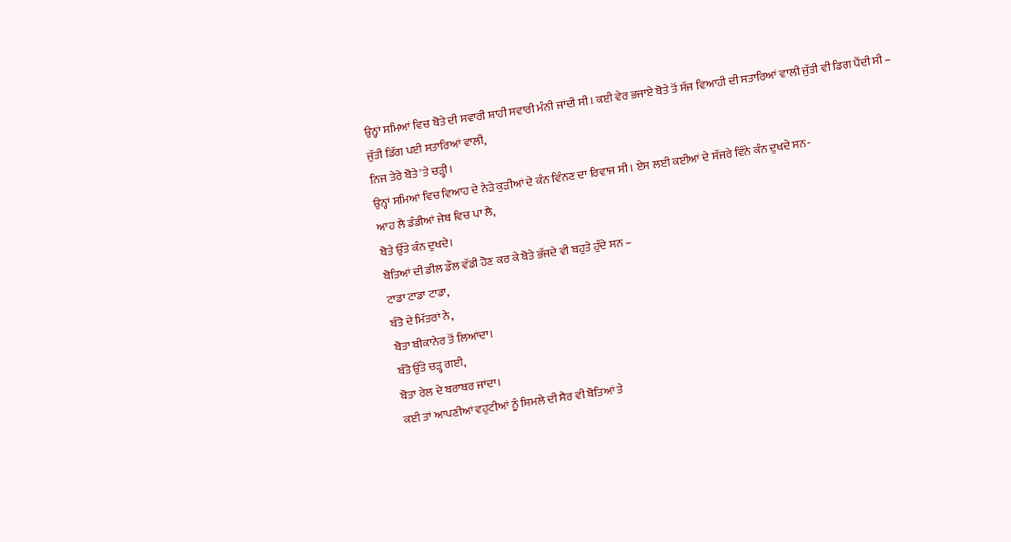ਉਨ੍ਹਾਂ ਸਮਿਆਂ ਵਿਚ ਬੋਤੇ ਦੀ ਸਵਾਰੀ ਸ਼ਾਹੀ ਸਵਾਰੀ ਮੰਨੀ ਜਾਂਦੀ ਸੀ। ਕਈ ਵੇਰ ਭਜਾਏ ਬੋਤੇ ਤੋਂ ਸੱਜ ਵਿਆਹੀ ਦੀ ਸਤਾਰਿਆਂ ਵਾਲੀ ਜੁੱਤੀ ਵੀ ਡਿਗ ਪੈਂਦੀ ਸੀ –
ਜੁੱਤੀ ਡਿੱਗ ਪਈ ਸਤਾਰਿਆਂ ਵਾਲੀ,
ਨਿਜ ਤੇਰੇ ਬੋਤੇ 'ਤੇ ਚੜ੍ਹੀ।
ਉਨ੍ਹਾਂ ਸਮਿਆਂ ਵਿਚ ਵਿਆਹ ਦੇ ਨੇੜੇ ਕੁੜੀਆਂ ਦੇ ਕੰਨ ਵਿੰਨਣ ਦਾ ਰਿਵਾਜ ਸੀ। ਏਸ ਲਈ ਕਈਆਂ ਦੇ ਸੱਜਰੇ ਵਿੰਨੇ ਕੰਨ ਦੁਖਦੇ ਸਨ-
ਆਹ ਲੈ ਡੰਡੀਆਂ ਜੇਬ ਵਿਚ ਪਾ ਲੈ,
ਬੋਤੇ ਉੱਤੇ ਕੰਨ ਦੁਖਦੇ।
ਬੋਤਿਆਂ ਦੀ ਡੀਲ ਡੌਲ ਵੱਡੀ ਹੋਣ ਕਰ ਕੇ ਬੋਤੇ ਭੱਜਦੇ ਵੀ ਬਹੁਤੇ ਹੁੰਦੇ ਸਨ –
ਟਾਡਾ ਟਾਡਾ ਟਾਡਾ,
ਬੰਤੋ ਦੇ ਮਿੱਤਰਾਂ ਨੇ,
ਬੋਤਾ ਬੀਕਾਨੇਰ ਤੋਂ ਲਿਆਂਦਾ।
ਬੰਤੋ ਉੱਤੇ ਚੜ੍ਹ ਗਈ,
ਬੋਤਾ ਰੇਲ ਦੇ ਬਰਾਬਰ ਜਾਂਦਾ।
ਕਈ ਤਾਂ ਆਪਣੀਆਂ ਵਹੁਟੀਆਂ ਨੂੰ ਸ਼ਿਮਲੇ ਦੀ ਸੈਰ ਵੀ ਬੋਤਿਆਂ ਤੇ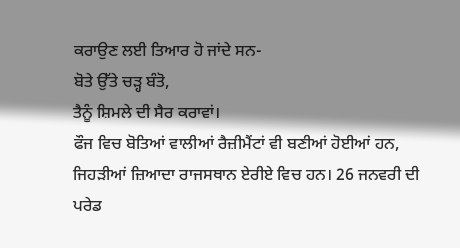ਕਰਾਉਣ ਲਈ ਤਿਆਰ ਹੋ ਜਾਂਦੇ ਸਨ-
ਬੋਤੇ ਉੱਤੇ ਚੜ੍ਹ ਬੰਤੋ,
ਤੈਨੂੰ ਸ਼ਿਮਲੇ ਦੀ ਸੈਰ ਕਰਾਵਾਂ।
ਫੌਜ ਵਿਚ ਬੋਤਿਆਂ ਵਾਲੀਆਂ ਰੈਜ਼ੀਮੈਂਟਾਂ ਵੀ ਬਣੀਆਂ ਹੋਈਆਂ ਹਨ, ਜਿਹੜੀਆਂ ਜ਼ਿਆਦਾ ਰਾਜਸਥਾਨ ਏਰੀਏ ਵਿਚ ਹਨ। 26 ਜਨਵਰੀ ਦੀ ਪਰੇਡ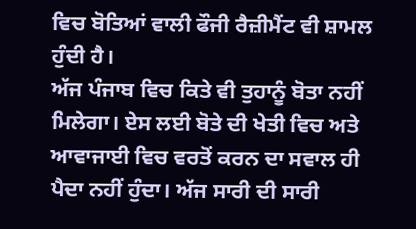ਵਿਚ ਬੋਤਿਆਂ ਵਾਲੀ ਫੌਜੀ ਰੈਜ਼ੀਮੈਂਟ ਵੀ ਸ਼ਾਮਲ ਹੁੰਦੀ ਹੈ।
ਅੱਜ ਪੰਜਾਬ ਵਿਚ ਕਿਤੇ ਵੀ ਤੁਹਾਨੂੰ ਬੋਤਾ ਨਹੀਂ ਮਿਲੇਗਾ। ਏਸ ਲਈ ਬੋਤੇ ਦੀ ਖੇਤੀ ਵਿਚ ਅਤੇ ਆਵਾਜਾਈ ਵਿਚ ਵਰਤੋਂ ਕਰਨ ਦਾ ਸਵਾਲ ਹੀ ਪੈਦਾ ਨਹੀਂ ਹੁੰਦਾ। ਅੱਜ ਸਾਰੀ ਦੀ ਸਾਰੀ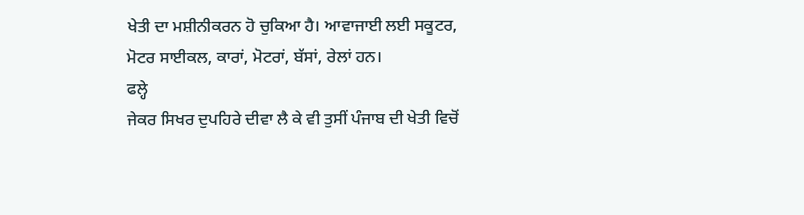ਖੇਤੀ ਦਾ ਮਸ਼ੀਨੀਕਰਨ ਹੋ ਚੁਕਿਆ ਹੈ। ਆਵਾਜਾਈ ਲਈ ਸਕੂਟਰ, ਮੋਟਰ ਸਾਈਕਲ, ਕਾਰਾਂ, ਮੋਟਰਾਂ, ਬੱਸਾਂ, ਰੇਲਾਂ ਹਨ।
ਫਲ੍ਹੇ
ਜੇਕਰ ਸਿਖਰ ਦੁਪਹਿਰੇ ਦੀਵਾ ਲੈ ਕੇ ਵੀ ਤੁਸੀਂ ਪੰਜਾਬ ਦੀ ਖੇਤੀ ਵਿਚੋਂ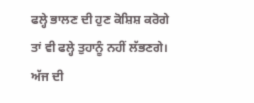ਫਲ੍ਹੇ ਭਾਲਣ ਦੀ ਹੁਣ ਕੋਸ਼ਿਸ਼ ਕਰੋਗੇ ਤਾਂ ਵੀ ਫਲ੍ਹੇ ਤੁਹਾਨੂੰ ਨਹੀਂ ਲੱਭਣਗੇ। ਅੱਜ ਦੀ